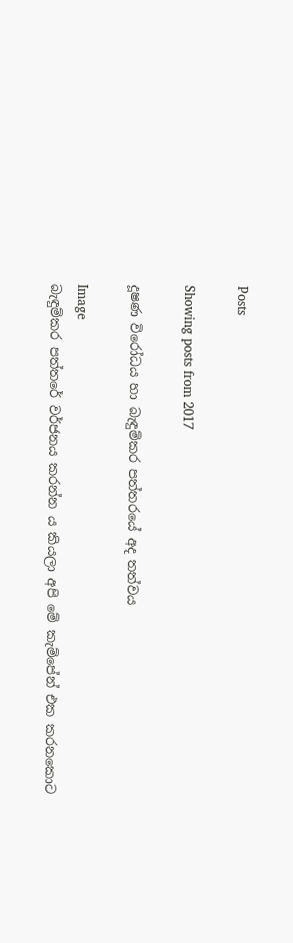Posts

Showing posts from 2017

දූෂණ විරෝධය හා බැඳුම්කර පත්තරයේ අද තත්වය

Image
බැඳුම්කර පත්තරේ වර්ජනය කරන්න ය කියලා අපි මේ කැම්පේන් එක කරනකොට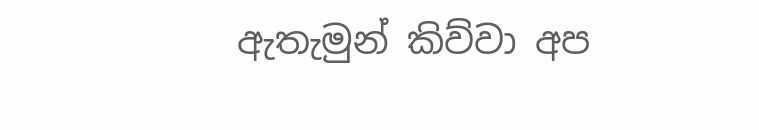ඇතැමුන් කිව්වා අප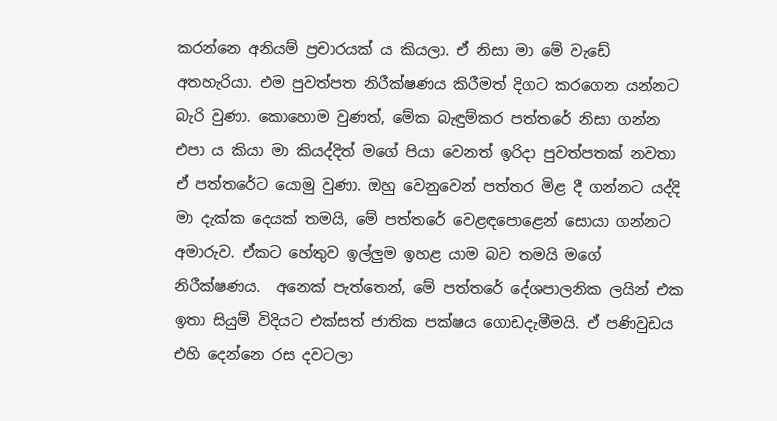කරන්නෙ අනියම් ප්‍රචාරයක් ය කියලා. ඒ නිසා මා මේ වැඩේ අතහැරියා. එම පුවත්පත නිරීක්ෂණය කිරීමත් දිගට කරගෙන යන්නට බැරි වුණා. කොහොම වුණත්, මේක බැඳුම්කර පත්තරේ නිසා ගන්න එපා ය කියා මා කියද්දිත් මගේ පියා වෙනත් ඉරිදා පුවත්පතක් නවතා ඒ පත්තරේට යොමු වුණා. ඔහු වෙනුවෙන් පත්තර මිළ දී ගන්නට යද්දි මා දැක්ක දෙයක් තමයි, මේ පත්තරේ වෙළඳපොළෙන් සොයා ගන්නට අමාරුව. ඒකට හේතුව ඉල්ලුම ඉහළ යාම බව තමයි මගේ නිරීක්ෂණය.  අනෙක් පැත්තෙන්, මේ පත්තරේ දේශපාලනික ලයින් එක ඉතා සියුම් විදියට එක්සත් ජාතික පක්ෂය ගොඩදැමීමයි. ඒ පණිවුඩය එහි දෙන්නෙ රස දවටලා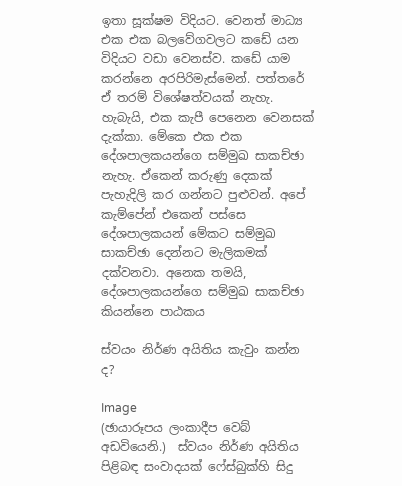ඉතා සූක්ෂම විදියට. වෙනත් මාධ්‍ය එක එක බලවේගවලට කඩේ යන විදියට වඩා වෙනස්ව. කඩේ යාම කරන්නෙ අරපිරිමැස්මෙන්. පත්තරේ ඒ තරම් විශේෂත්වයක් නැහැ. හැබැයි, එක කැපී පෙනෙන වෙනසක් දැක්කා. මේකෙ එක එක දේශපාලකයන්ගෙ සම්මුඛ සාකච්ඡා නැහැ. ඒකෙන් කරුණු දෙකක් පැහැදිලි කර ගන්නට පුළුවන්. අපේ කැම්පේන් එකෙන් පස්සෙ දේශපාලකයන් මේකට සම්මුඛ සාකච්ඡා දෙන්නට මැලිකමක් දක්වනවා. අනෙක තමයි, දේශපාලකයන්ගෙ සම්මුඛ සාකච්ඡා කියන්නෙ පාඨකය

ස්වයං නිර්ණ අයිතිය කැවුං කන්න ද?

Image
(ඡායාරූපය ලංකාදීප වෙබ් අඩවියෙනි.)  ස්වයං නිර්ණ අයිතිය පිළිබඳ සංවාදයක් ෆේස්බුක්හි සිදු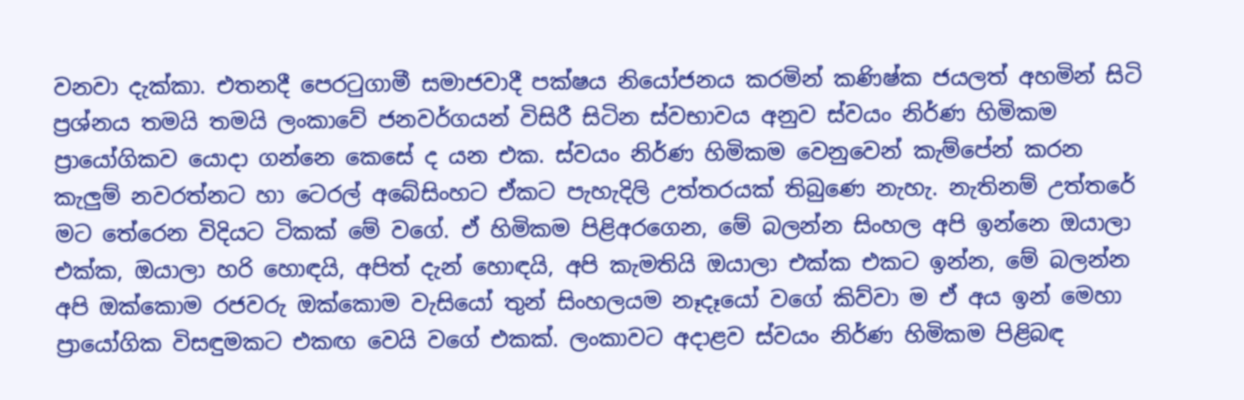වනවා දැක්කා. එතනදී පෙරටුගාමී සමාජවාදී පක්ෂය නියෝජනය කරමින් කණිෂ්ක ජයලත් අහමින් සිටි ප්‍රශ්නය තමයි තමයි ලංකාවේ ජනවර්ගයන් විසිරී සිටින ස්වභාවය අනුව ස්වයං නිර්ණ හිමිකම ප්‍රායෝගිකව යොදා ගන්නෙ කෙසේ ද යන එක. ස්වයං නිර්ණ හිමිකම වෙනුවෙන් කැම්පේන් කරන කැලුම් නවරත්නට හා ටෙරල් අබේසිංහට ඒකට පැහැදිලි උත්තරයක් තිබුණෙ නැහැ. නැතිනම් උත්තරේ මට තේරෙන විදියට ටිකක් මේ වගේ. ඒ හිමිකම පිළිඅරගෙන, මේ බලන්න සිංහල අපි ඉන්නෙ ඔයාලා එක්ක, ඔයාලා හරි හොඳයි, අපිත් දැන් හොඳයි, අපි කැමතියි ඔයාලා එක්ක එකට ඉන්න, මේ බලන්න අපි ඔක්කොම රජවරු ඔක්කොම වැසියෝ තුන් සිංහලයම නෑදෑයෝ වගේ කිව්වා ම ඒ අය ඉන් මෙහා ප්‍රායෝගික විසඳුමකට එකඟ වෙයි වගේ එකක්. ලංකාවට අදාළව ස්වයං නිර්ණ හිමිකම පිළිබඳ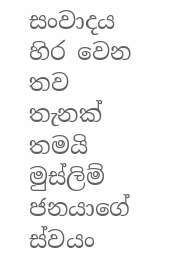සංවාදය හිර වෙන තව තැනක් තමයි මුස්ලිම් ජනයාගේ ස්වයං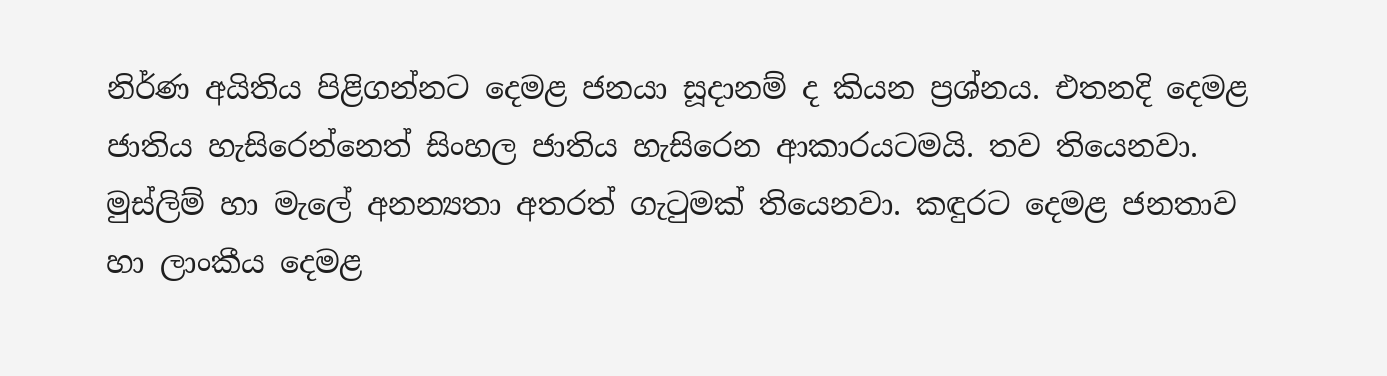නිර්ණ අයිතිය පිළිගන්නට දෙමළ ජනයා සූදානම් ද කියන ප්‍රශ්නය. එතනදි දෙමළ ජාතිය හැසිරෙන්නෙත් සිංහල ජාතිය හැසිරෙන ආකාරයටමයි. තව තියෙනවා. මුස්ලිම් හා මැලේ අනන්‍යතා අතරත් ගැටුමක් තියෙනවා. කඳුරට දෙමළ ජනතාව හා ලාංකීය දෙමළ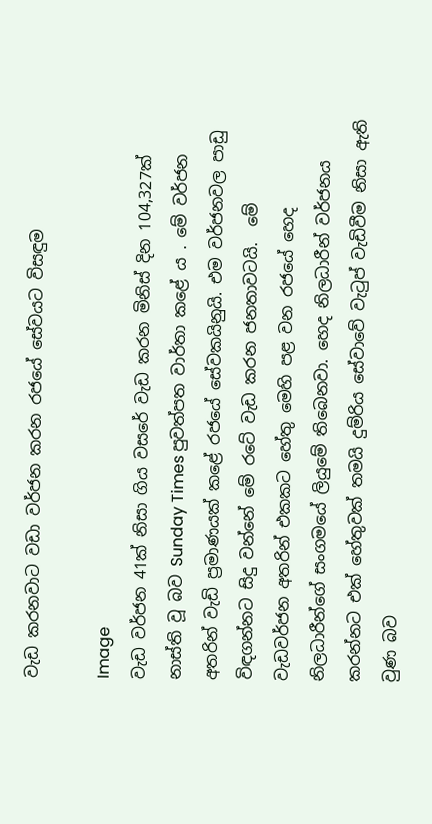වැඩ කරනවාට වඩා වර්ජන කරන රජයේ සේවයට විසඳුම

Image
වැඩ වර්ජන 41ක් නිසා ගිය වසරේ වැඩ කරන මිනිස් දින 104,327ක් නාස්ති වූ බව Sunday Times පුවත්පත වාර්තා කළේ ය . මේ වර්ජන අතරින් වැඩි ප්‍ර‍මාණයක් කළේ රජයේ සේවකයිනුයි. එම වර්ජනවල පාඩු විඳගන්නට සිදු වන්නේ මේ රටේ වැඩ කරන ජනතාවටයි.  මේ වැඩවර්ජන අතරින් එකකට හේතු මෙහි පළ වන රජයේ හෙද නිලධාරීන්ගේ සංගමයේ ලියුමේ තිබෙනවා. හෙද නිලධාරීන් වර්ජනය කරන්නට එක් හේතුවක් තමයි දුම්රිය සේවාවේ වැටුප් වැඩිවීම නිසා ඇති වුණ බව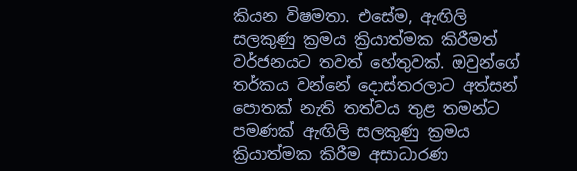කියන විෂමතා. එසේම, ඇඟිලි සලකුණු ක්‍ර‍මය ක්‍රියාත්මක කිරීමත් වර්ජනයට තවත් හේතුවක්. ඔවුන්ගේ තර්කය වන්නේ දොස්තරලාට අත්සන් පොතක් නැති තත්වය තුළ තමන්ට පමණක් ඇඟිලි සලකුණු ක්‍ර‍මය ක්‍රියාත්මක කිරීම අසාධාරණ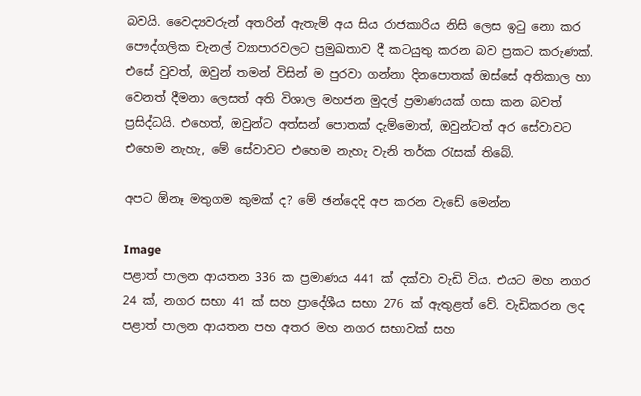බවයි. වෛද්‍යවරුන් අතරින් ඇතැම් අය සිය රාජකාරිය නිසි ලෙස ඉටු නො කර පෞද්ගලික චැනල් ව්‍යාපාරවලට ප්‍ර‍මුඛතාව දී කටයුතු කරන බව ප්‍ර‍කට කරුණක්. එසේ වුවත්, ඔවුන් තමන් විසින් ම පුරවා ගන්නා දිනපොතක් ඔස්සේ අතිකාල හා වෙනත් දීමනා ලෙසත් අති විශාල මහජන මුදල් ප්‍ර‍මාණයක් ගසා කන බවත් ප්‍ර‍සිද්ධයි. එහෙත්, ඔවුන්ට අත්සන් පොතක් දැම්මොත්, ඔවුන්ටත් අර සේවාවට එහෙම නැහැ, මේ සේවාවට එහෙම නැහැ වැනි තර්ක රැසක් තිබේ.

අපට ඕනෑ මතුගම කුමක් ද? මේ ඡන්දෙදි අප කරන වැඩේ මෙන්න

Image
පළාත් පාලන ආයතන 336 ක ප්‍රමාණය 441 ක්‌ දක්‌වා වැඩි විය. එයට මහ නගර 24 ක්‌, නගර සභා 41 ක්‌ සහ ප්‍රාදේශීය සභා 276 ක්‌ ඇතුළත් වේ. වැඩිකරන ලද පළාත් පාලන ආයතන පහ අතර මහ නගර සභාවක්‌ සහ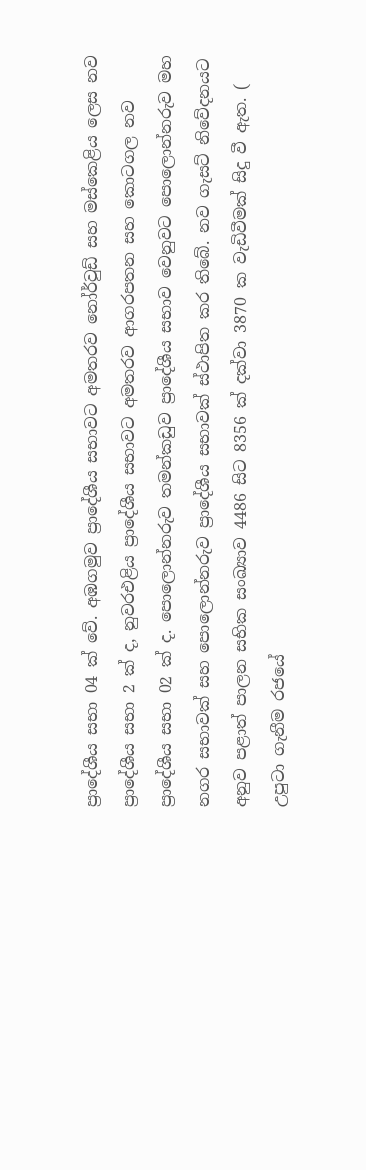ප්‍රාදේශීය සභා 04 ක්‌ වේ. අඹගමුව ප්‍රාදේශීය සභාවට අමතරව නෝර්වුඩ් සහ මස්‌කෙළිය ලෙස නව ප්‍රාදේශීය සභා 2 ක්‌ ද, නුවරඑළිය ප්‍රාදේශීය සභාවට අමතරව ආගරපතන සහ කොටගල නව ප්‍රාදේශීය සභා 02 ක්‌ ද. පොලොන්නරුව තමන්කඩුව ප්‍රාදේශීය සභාව වෙනුවට පොලොන්නරුව මහ නගර සභාවක්‌ සහ පොලොන්නරුව ප්‍රාදේශීය සභාවක්‌ ස්‌ථාපිත කර තිබේ. නව ගැසට්‌ නිවේදනයට අනුව පළාත් පාලන සභික සංඛ්‍යාව 4486 සිට 8356 ක්‌ දක්‌වා 3870 ක වැඩිවීමක්‌ සිදු වී ඇත. ( උපුටා ගැනීම රජයේ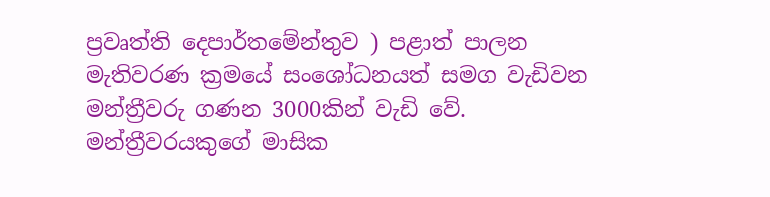ප්‍රවෘත්ති දෙපාර්තමේන්තුව ) පළාත් පාලන මැතිවරණ ක්‍රමයේ සංශෝධනයත් සමග වැඩිවන මන්ත්‍රීවරු ගණන 3000කින් වැඩි වේ. මන්ත්‍රීවරයකුගේ මාසික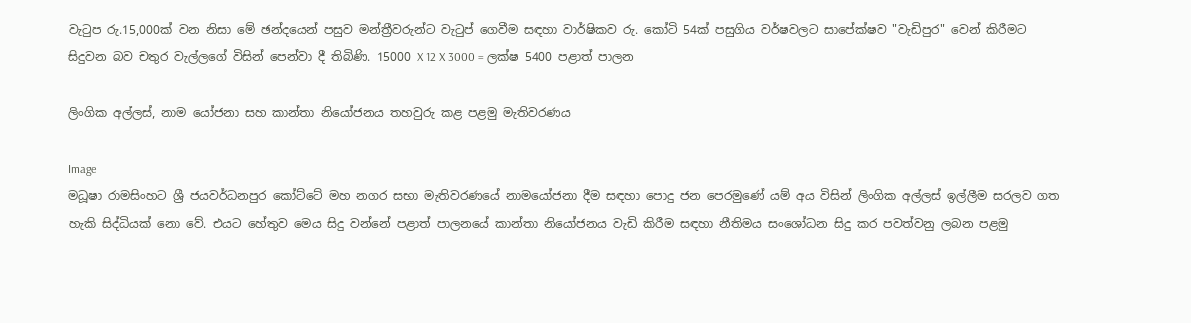වැටුප රු.15,000ක් වන නිසා මේ ඡන්දයෙන් පසුව මන්ත්‍රීවරුන්ට වැටුප් ගෙවීම සඳහා වාර්ෂිකව රු. කෝටි 54ක් පසුගිය වර්ෂවලට සාපේක්ෂව "වැඩිපුර" වෙන් කිරීමට සිදුවන බව චතුර වැල්ලගේ විසින් පෙන්වා දී තිබිණි. 15000 X 12 X 3000 = ලක්ෂ 5400 පළාත් පාලන

ලිංගික අල්ලස්, නාම යෝජනා සහ කාන්තා නියෝජනය තහවුරු කළ පළමු මැතිවරණය

Image
මධූෂා රාමසිංහට ශ්‍රී ජයවර්ධනපුර කෝට්ටේ මහ නගර සභා මැතිවරණයේ නාමයෝජනා දීම සඳහා පොදු ජන පෙරමුණේ යම් අය විසින් ලිංගික අල්ලස් ඉල්ලීම සරලව ගත හැකි සිද්ධියක් නො වේ. එයට හේතුව මෙය සිදු වන්නේ පළාත් පාලනයේ කාන්තා නියෝජනය වැඩි කිරීම සඳහා නීතිමය සංශෝධන සිදු කර පවත්වනු ලබන පළමු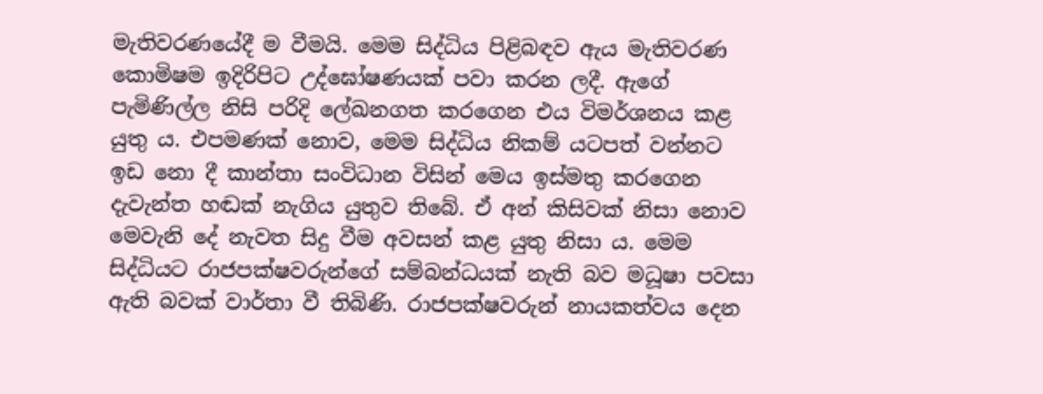මැතිවරණයේදී ම වීමයි. මෙම සිද්ධිය පිළිබඳව ඇය මැතිවරණ කොමිෂම ඉදිරිපිට උද්ඝෝෂණයක් පවා කරන ලදී. ඇගේ පැමිණිල්ල නිසි පරිදි ලේඛනගත කරගෙන එය විමර්ශනය කළ යුතු ය. එපමණක් නොව, මෙම සිද්ධිය නිකම් යටපත් වන්නට ඉඩ නො දී කාන්තා සංවිධාන විසින් මෙය ඉස්මතු කරගෙන දැවැන්ත හඬක් නැගිය යුතුව තිබේ. ඒ අන් කිසිවක් නිසා නොව මෙවැනි දේ නැවත සිදු වීම අවසන් කළ යුතු නිසා ය. මෙම සිද්ධියට රාජපක්ෂවරුන්ගේ සම්බන්ධයක් නැති බව මධූෂා පවසා ඇති බවක් වාර්තා වී තිබිණි. රාජපක්ෂවරුන් නායකත්වය දෙන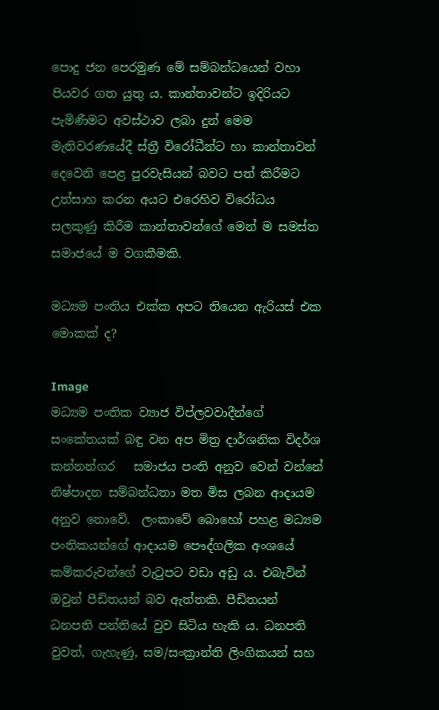පොදු ජන පෙරමුණ මේ සම්බන්ධයෙන් වහා පියවර ගත යුතු ය. කාන්තාවන්ට ඉදිරියට පැමිණීමට අවස්ථාව ලබා දුන් මෙම මැතිවරණයේදී ස්ත්‍රී විරෝධීන්ට හා කාන්තාවන් දෙවෙනි පෙළ පුරවැසියන් බවට පත් කිරීමට උත්සාහ කරන අයට එරෙහිව විරෝධය සලකුණු කිරීම කාන්තාවන්ගේ මෙන් ම සමස්ත සමාජයේ ම වගකීමකි.

මධ්‍යම පංතිය එක්ක අපට තියෙන ඇරියස් එක මොකක් ද?

Image
මධ්‍යම පංතික ව්‍යාජ විප්ලවවාදීන්ගේ සංකේතයක් බඳු වන අප මිත්‍ර දාර්ශනික විදර්ශ කන්නන්ගර   සමාජය පංති අනුව වෙන් වන්නේ නිෂ්පාදන සම්බන්ධතා මත මිස ලබන ආදායම අනුව නොවේ.  ලංකාවේ බොහෝ පහළ මධ්‍යම පංතිකයන්ගේ ආදායම පෞද්ගලික අංශයේ කම්කරුවන්ගේ වැටුපට වඩා අඩු ය. එබැවින් ඔවුන් පීඩිතයන් බව ඇත්තකි. පීඩිතයන් ධනපති පන්තියේ වුව සිටිය හැකි ය. ධනපති වුවත්, ගැහැණු, සම/සංක්‍රාන්ති ලිංගිකයන් සහ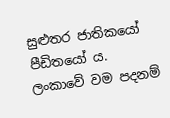සුළුතර ජාතිකයෝ පීඩිතයෝ ය.  ලංකාවේ වම පදනම්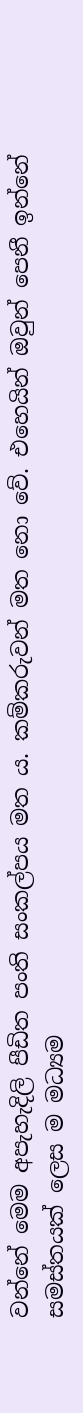වන්නේ මෙම අපැහැදිලි පීඩිත පංති සංකල්පය මත ය. කම්කරුවන් මත නො වේ. එහෙයින් ඔවුන් පෙනී ඉන්නේ සමස්තයක් ලෙස ම මධ්‍යම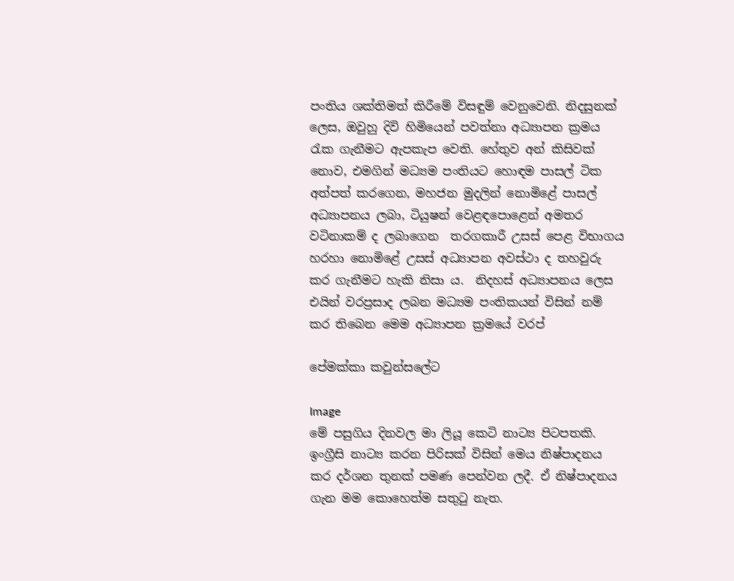පංතිය ශක්තිමත් කිරීමේ විසඳුම් වෙනුවෙනි. නිදසුනක් ලෙස, ඔවුහු දිවි හිමියෙන් පවත්නා අධ්‍යාපන ක්‍රමය රැක ගැනීමට ඇපකැප වෙති. හේතුව අන් කිසිවක් නොව, එමගින් මධ්‍යම පංතියට හොඳම පාසල් ටික අත්පත් කරගෙන, මහජන මුදලින් නොමිළේ පාසල් අධ්‍යාපනය ලබා, ටියුෂන් වෙළඳපොළෙන් අමතර වටිනාකම් ද ලබාගෙන  තරගකාරී උසස් පෙළ විභාගය හරහා නොමිළේ උසස් අධ්‍යාපන අවස්ථා ද තහවුරු කර ගැනීමට හැකි නිසා ය.  නිදහස් අධ්‍යාපනය ලෙස එයින් වරප්‍රසාද ලබන මධ්‍යම පංතිකයන් විසින් නම් කර තිබෙන මෙම අධ්‍යාපන ක්‍රමයේ වරප්

පේමක්කා කවුන්සලේට

Image
මේ පසුගිය දිනවල මා ලියූ කෙටි නාට්‍ය පිටපතකි. ඉංග්‍රීසි නාට්‍ය කරන පිරිසක් විසින් මෙය නිෂ්පාදනය කර දර්ශන තුනක් පමණ පෙන්වන ලදී. ඒ නිෂ්පාදනය ගැන මම කොහෙත්ම සතුටු නැත.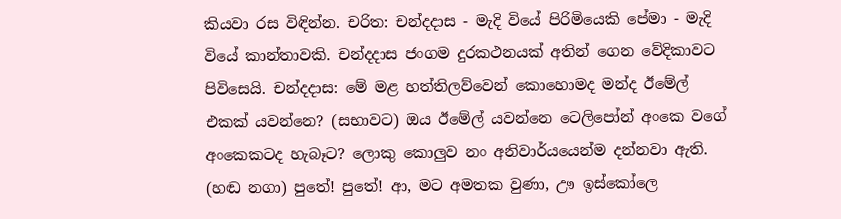කියවා රස විඳින්න. චරිත: චන්දදාස - මැදි වියේ පිරිමියෙකි පේමා - මැදි වියේ කාන්තාවකි. චන්දදාස ජංගම දුරකථනයක් අතින් ගෙන වේදිකාවට පිවිසෙයි. චන්දදාස: මේ මළ හත්තිලව්වෙන් කොහොමද මන්ද ඊමේල් එකක් යවන්නෙ? (සභාවට) ඔය ඊමේල් යවන්නෙ ටෙලිපෝන් අංකෙ වගේ අංකෙකටද හැබෑට? ලොකු කොලුව නං අනිවාර්යයෙන්ම දන්නවා ඇති. (හඬ නගා) පුතේ! පුතේ! ආ, මට අමතක වුණා, ඌ ඉස්කෝලෙ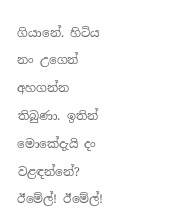ගියානේ. හිටිය නං උගෙන් අහගන්න තිබුණා. ඉතින් මොකේදැයි දං වළඳන්නේ? ඊමේල්! ඊමේල්!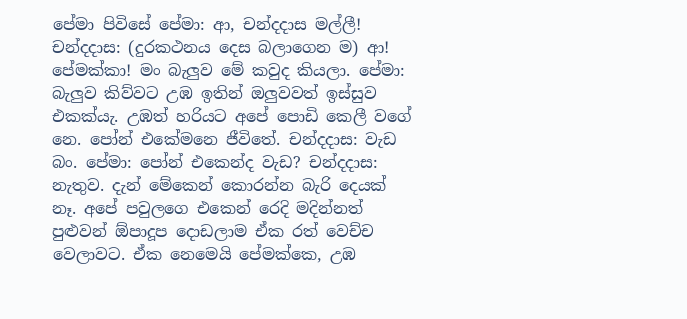පේමා පිවිසේ පේමා: ආ, චන්දදාස මල්ලී! චන්දදාස: (දුරකථනය දෙස බලාගෙන ම) ආ! පේමක්කා! මං බැලුව මේ කවුද කියලා. පේමා: බැලුව කිව්වට උඹ ඉතින් ඔලුවවත් ඉස්සුව එකක්යැ. උඹත් හරියට අපේ පොඩි කෙලී වගේ නෙ. පෝන් එකේමනෙ ජීවිතේ. චන්දදාස: වැඩ බං. පේමා: පෝන් එකෙන්ද වැඩ? චන්දදාස: නැතුව. දැන් මේකෙන් කොරන්න බැරි දෙයක් නෑ. අපේ පවුලගෙ එකෙන් රෙදි මදින්නත් පුළුවන් ඕපාදූප දොඩලාම ඒක රත් වෙච්ච වෙලාවට. ඒක නෙමෙයි පේමක්කෙ, උඹ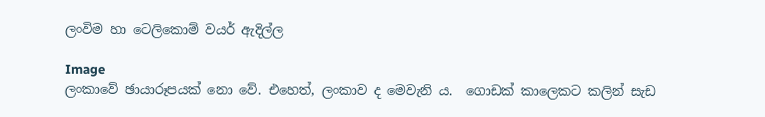ලංවිම හා ටෙලිකොම් වයර් ඇදිල්ල

Image
ලංකාවේ ඡායාරූපයක් නො වේ. එහෙත්, ලංකාව ද මෙවැනි ය.  ගොඩක් කාලෙකට කලින් සැඩ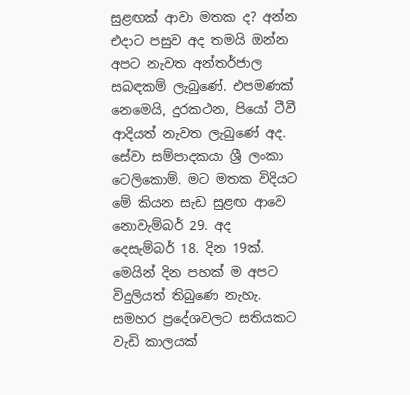සුළඟක් ආවා මතක ද? අන්න එදාට පසුව අද තමයි ඔන්න අපට නැවත අන්තර්ජාල සබඳකම් ලැබුණේ. එපමණක් නෙමෙයි, දුරකථන, පියෝ ටීවී ආදියත් නැවත ලැබුණේ අද. සේවා සම්පාදකයා ශ්‍රී ලංකා ටෙලිකොම්. මට මතක විදියට මේ කියන සැඩ සුළඟ ආවෙ නොවැම්බර් 29. අද දෙසැම්බර් 18. දින 19ක්. මෙයින් දින පහක් ම අපට විදුලියත් තිබුණෙ නැහැ. සමහර ප්‍රදේශවලට සතියකට වැඩි කාලයක්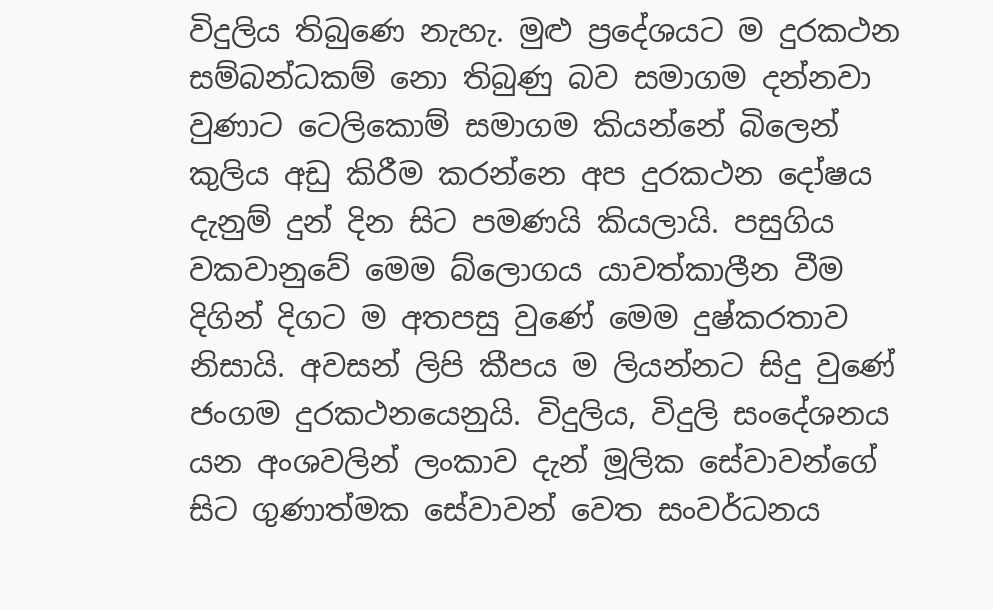විදුලිය තිබුණෙ නැහැ. මුළු ප්‍රදේශයට ම දුරකථන සම්බන්ධකම් නො තිබුණු බව සමාගම දන්නවා වුණාට ටෙලිකොම් සමාගම කියන්නේ බිලෙන් කුලිය අඩු කිරීම කරන්නෙ අප දුරකථන දෝෂය දැනුම් දුන් දින සිට පමණයි කියලායි. පසුගිය වකවානුවේ මෙම බ්ලොගය යාවත්කාලීන වීම දිගින් දිගට ම අතපසු වුණේ මෙම දුෂ්කරතාව නිසායි. අවසන් ලිපි කීපය ම ලියන්නට සිදු වුණේ ජංගම දුරකථනයෙනුයි. විදුලිය, විදුලි සංදේශනය යන අංශවලින් ලංකාව දැන් මූලික සේවාවන්ගේ සිට ගුණාත්මක සේවාවන් වෙත සංවර්ධනය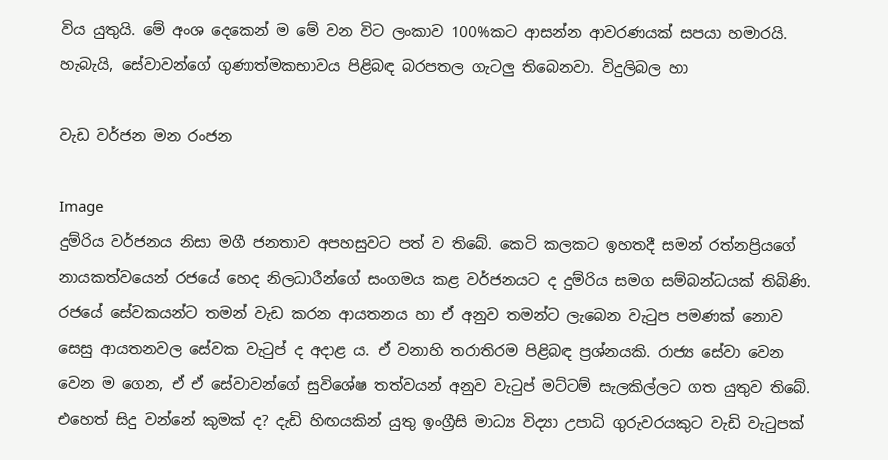විය යුතුයි. මේ අංශ දෙකෙන් ම මේ වන විට ලංකාව 100%කට ආසන්න ආවරණයක් සපයා හමාරයි. හැබැයි, සේවාවන්ගේ ගුණාත්මකභාවය පිළිබඳ බරපතල ගැටලු තිබෙනවා. විදුලිබල හා

වැඩ වර්ජන මන රංජන

Image
දුම්රිය වර්ජනය නිසා මගී ජනතාව අපහසුවට පත් ව තිබේ. කෙටි කලකට ඉහතදී සමන් රත්නප්‍රියගේ නායකත්වයෙන් රජයේ හෙද නිලධාරීන්ගේ සංගමය කළ වර්ජනයට ද දුම්රිය සමග සම්බන්ධයක් තිබිණි. රජයේ සේවකයන්ට තමන් වැඩ කරන ආයතනය හා ඒ අනුව තමන්ට ලැබෙන වැටුප පමණක් නොව සෙසු ආයතනවල සේවක වැටුප් ද අදාළ ය. ඒ වනාහි තරාතිරම පිළිබඳ ප්‍රශ්නයකි. රාජ්‍ය සේවා වෙන වෙන ම ගෙන, ඒ ඒ සේවාවන්ගේ සුවිශේෂ තත්වයන් අනුව වැටුප් මට්ටම් සැලකිල්ලට ගත යුතුව තිබේ. එහෙත් සිදු වන්නේ කුමක් ද? දැඩි හිඟයකින් යුතු ඉංග්‍රීසි මාධ්‍ය විද්‍යා උපාධි ගුරුවරයකුට වැඩි වැටුපක්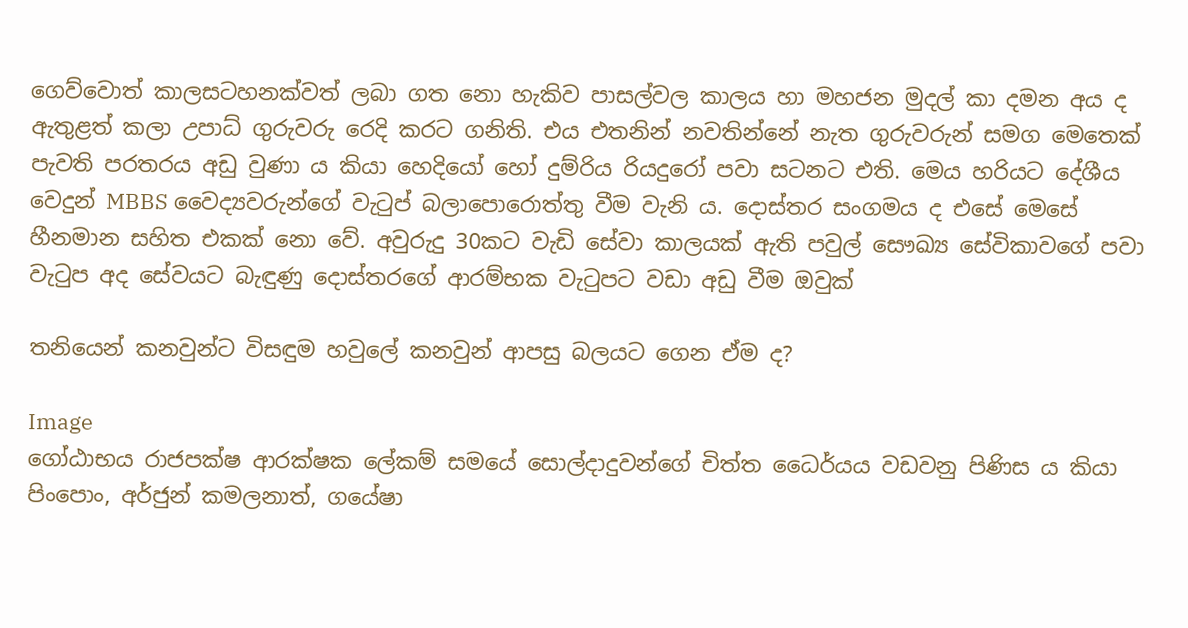ගෙව්වොත් කාලසටහනක්වත් ලබා ගත නො හැකිව පාසල්වල කාලය හා මහජන මුදල් කා දමන අය ද ඇතුළත් කලා උපාධ් ගුරුවරු රෙදි කරට ගනිති. එය එතනින් නවතින්නේ නැත ගුරුවරුන් සමග මෙතෙක් පැවති පරතරය අඩු වුණා ය කියා හෙදියෝ හෝ දුම්රිය රියදුරෝ පවා සටනට එති. මෙය හරියට දේශීය වෙදුන් MBBS වෛද්‍යවරුන්ගේ වැටුප් බලාපොරොත්තු වීම වැනි ය. දොස්තර සංගමය ද එසේ මෙසේ හීනමාන සහිත එකක් නො වේ. අවුරුදු 30කට වැඩි සේවා කාලයක් ඇති පවුල් සෞඛ්‍ය සේවිකාවගේ පවා වැටුප අද සේවයට බැඳුණු දොස්තරගේ ආරම්භක වැටුපට වඩා අඩු වීම ඔවුක්

තනියෙන් කනවුන්ට විසඳුම හවුලේ කනවුන් ආපසු බලයට ගෙන ඒම ද?

Image
ගෝඨාභය රාජපක්ෂ ආරක්ෂක ලේකම් සමයේ සොල්දාදුවන්ගේ චිත්ත ධෛර්යය වඩවනු පිණිස ය කියා පිංපොං, අර්ජුන් කමලනාත්, ගයේෂා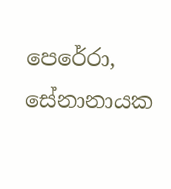පෙරේරා, සේනානායක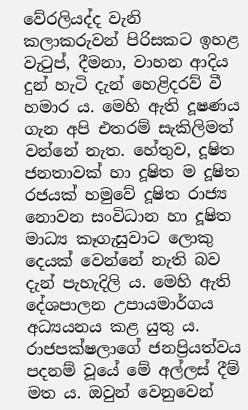වේරලියද්ද වැනි කලාකරුවන් පිරිසකට ඉහළ වැටුප්, දීමනා, වාහන ආදිය දුන් හැටි දැන් හෙළිදරව් වී හමාර ය. මෙහි ඇති දූෂණය ගැන අපි එතරම් සැකිලිමත් වන්නේ නැත. හේතුව, දූෂිත ජනතාවක් හා දූෂිත ම දූෂිත රජයක් හමුවේ දූෂිත රාජ්‍ය නොවන සංවිධාන හා දූෂිත මාධ්‍ය කෑගැසුවාට ලොකු දෙයක් වෙන්නේ නැති බව දැන් පැහැදිලි ය. මෙහි ඇති දේශපාලන උපායමාර්ගය අධ්‍යයනය කළ යුතු ය. රාජපක්ෂලාගේ ජනප්‍රියත්වය පදනම් වූයේ මේ අල්ලස් දීම් මත ය. ඔවුන් වෙනුවෙන්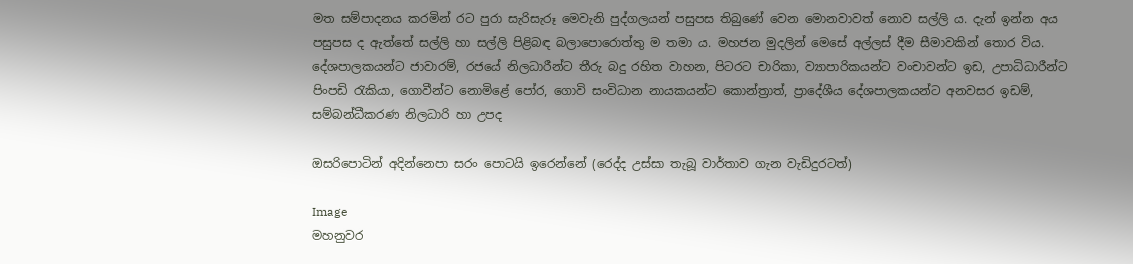මත සම්පාදනය කරමින් රට පුරා සැරිසැරූ මෙවැනි පුද්ගලයන් පසුපස තිබුණේ වෙන මොනවාවත් නොව සල්ලි ය. දැන් ඉන්න අය පසුපස ද ඇත්තේ සල්ලි හා සල්ලි පිළිබඳ බලාපොරොත්තු ම තමා ය. මහජන මුදලින් මෙසේ අල්ලස් දීම සීමාවකින් තොර විය. දේශපාලකයන්ට ජාවාරම්, රජයේ නිලධාරීන්ට තීරු බදු රහිත වාහන, පිටරට චාරිකා, ව්‍යාපාරිකයන්ට වංචාවන්ට ඉඩ, උපාධිධාරීන්ට පිංපඩි රැකියා, ගොවීන්ට නොමිළේ පෝර, ගොවි සංවිධාන නායකයන්ට කොන්ත්‍රාත්, ප්‍රාදේශීය දේශපාලකයන්ට අනවසර ඉඩම්, සම්බන්ධීකරණ නිලධාරි හා උපද

ඔසරිපොටින් අදින්නෙපා සරං පොටයි ඉරෙන්නේ (රෙද්ද උස්සා තැබූ වාර්තාව ගැන වැඩිදුරටත්)

Image
මහනුවර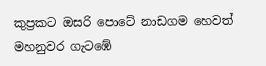කුප්‍රකට ඔසරි පොටේ නාඩගම හෙවත් මහනුවර ගැටඹේ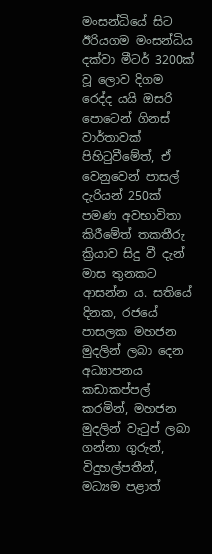මංසන්ධියේ සිට ඊරියගම මංසන්ධිය දක්වා මීටර් 3200ක් වූ ලොව දිගම රෙද්ද යයි ඔසරි පොටෙන් ගිනස් වාර්තාවක් පිහිටුවීමේත්, ඒ වෙනුවෙන් පාසල් දැරියන් 250ක් පමණ අවභාවිතා කිරීමේත් තකතීරු ක්‍රියාව සිදු වී දැන් මාස තුනකට ආසන්න ය. සතියේ දිනක, රජයේ පාසලක මහජන මුදලින් ලබා දෙන අධ්‍යාපනය කඩාකප්පල් කරමින්, මහජන මුදලින් වැටුප් ලබා ගන්නා ගුරුන්, විදුහල්පතීන්, මධ්‍යම පළාත්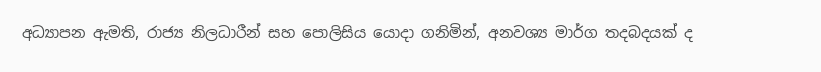අධ්‍යාපන ඇමති, රාජ්‍ය නිලධාරීන් සහ පොලිසිය යොදා ගනිමින්, අනවශ්‍ය මාර්ග තදබදයක් ද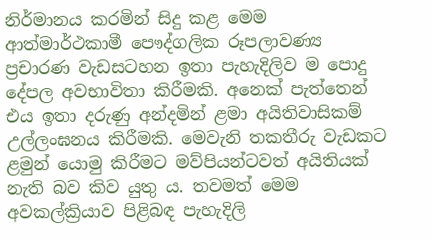නිර්මානය කරමින් සිදු කළ මෙම ආත්මාර්ථකාමී පෞද්ගලික රූපලාවණ්‍ය ප්‍ර‍චාරණ වැඩසටහන ඉතා පැහැදිලිව ම පොදු දේපල අවභාවිතා කිරීමකි. අනෙක් පැත්තෙන් එය ඉතා දරුණු අන්දමින් ළමා අයිතිවාසිකම් උල්ලංඝනය කිරීමකි. මෙවැනි තකතීරු වැඩකට ළමුන් යොමු කිරීමට මව්පියන්ටවත් අයිතියක් නැති බව කිව යුතු ය. තවමත් මෙම අවකල්ක්‍රියාව පිළිබඳ පැහැදිලි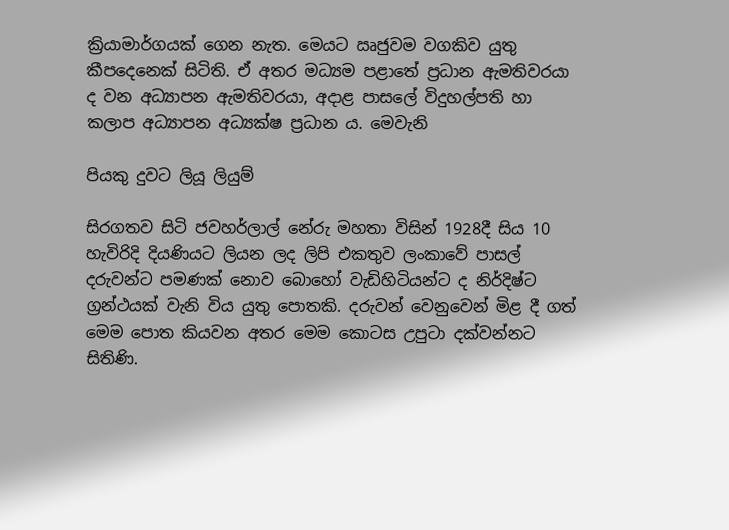ක්‍රියාමාර්ගයක් ගෙන නැත. මෙයට ඍජුවම වගකිව යුතු කීපදෙනෙක් සිටිති. ඒ අතර මධ්‍යම පළාතේ ප්‍ර‍ධාන ඇමතිවරයා ද වන අධ්‍යාපන ඇමතිවරයා, අදාළ පාසලේ විදුහල්පති හා කලාප අධ්‍යාපන අධ්‍යක්ෂ ප්‍ර‍ධාන ය. මෙවැනි

පියකු දුවට ලියූ ලියුම්

සිරගතව සිටි ජවහර්ලාල් නේරු මහතා විසින් 1928දී සිය 10 හැවිරිදි දියණියට ලියන ලද ලිපි එකතුව ලංකාවේ පාසල් දරුවන්ට පමණක් නොව බොහෝ වැඩිහිටියන්ට ද නිර්දිෂ්ට ග්‍රන්ථයක් වැනි විය යුතු පොතකි. දරුවන් වෙනුවෙන් මිළ දී ගත් මෙම පොත කියවන අතර මෙම කොටස උපුටා දක්වන්නට සිතිණි.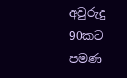අවුරුදු 90කට පමණ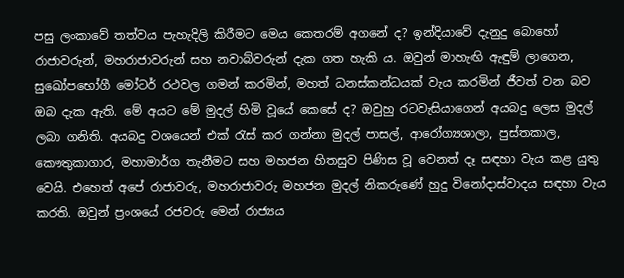පසු ලංකාවේ තත්වය පැහැදිලි කිරීමට මෙය කෙතරම් අගනේ ද? ඉන්දියාවේ දැනුදු බොහෝ රාජාවරුන්, මහරාජාවරුන් සහ නවාබ්වරුන් දැක ගත හැකි ය. ඔවුන් මාහැඟි ඇඳුම් ලාගෙන, සුඛෝපභෝගී මෝටර් රථවල ගමන් කරමින්, මහත් ධනස්කන්ධයක් වැය කරමින් ජීවත් වන බව ඔබ දැක ඇති. මේ අයට මේ මුදල් හිමි වූයේ කෙසේ ද? ඔවුහු රටවැසියාගෙන් අයබදු ලෙස මුදල් ලබා ගනිති. අයබදු වශයෙන් එක් රැස් කර ගන්නා මුදල් පාසල්, ආරෝග්‍යශාලා, පුස්තකාල, කෞතුකාගාර, මහාමාර්ග තැනීමට සහ මහජන හිතසුව පිණිස වූ වෙනත් දෑ සඳහා වැය කළ යුතු වෙයි. එහෙත් අපේ රාජාවරු, මහරාජාවරු මහජන මුදල් නිකරුණේ හුදු විනෝදාස්වාදය සඳහා වැය කරති. ඔවුන් ප්‍රංශයේ රජවරු මෙන් රාජ්‍යය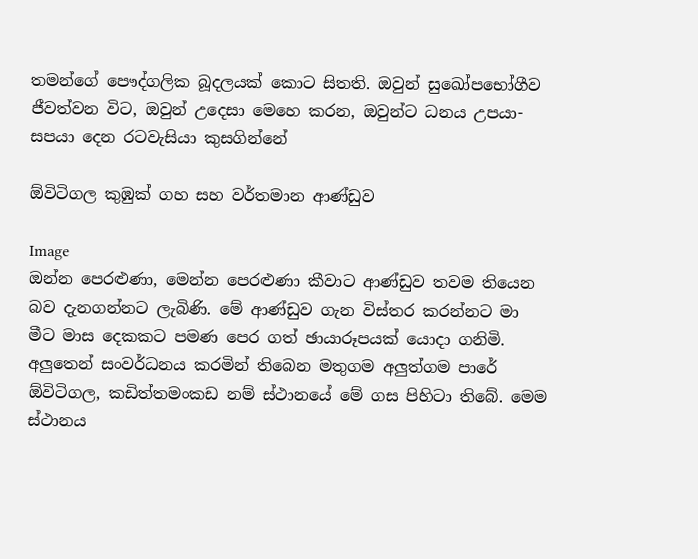තමන්ගේ පෞද්ගලික බූදලයක් කොට සිතති. ඔවුන් සුඛෝපභෝගීව ජීවත්වන විට, ඔවුන් උදෙසා මෙහෙ කරන, ඔවුන්ට ධනය උපයා-සපයා දෙන රටවැසියා කුසගින්නේ

ඕවිටිගල කුඹුක් ගහ සහ වර්තමාන ආණ්ඩුව

Image
ඔන්න පෙරළුණා, මෙන්න පෙරළුණා කීවාට ආණ්ඩුව තවම තියෙන බව දැනගන්නට ලැබිණි. මේ ආණ්ඩුව ගැන විස්තර කරන්නට මා මීට මාස දෙකකට පමණ පෙර ගත් ඡායාරූපයක් යොදා ගනිමි. අලුතෙන් සංවර්ධනය කරමින් තිබෙන මතුගම අලුත්ගම පාරේ ඕවිටිගල, කඩිත්තමංකඩ නම් ස්ථානයේ මේ ගස පිහිටා තිබේ. මෙම ස්ථානය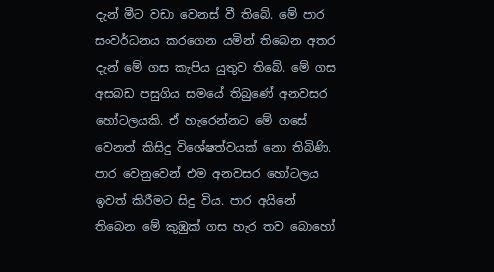දැන් මීට වඩා වෙනස් වී තිබේ. මේ පාර සංවර්ධනය කරගෙන යමින් තිබෙන අතර දැන් මේ ගස කැපිය යුතුව තිබේ. මේ ගස අසබඩ පසුගිය සමයේ තිබුණේ අනවසර හෝටලයකි. ඒ හැරෙන්නට මේ ගසේ වෙනත් කිසිදු විශේෂත්වයක් නො තිබිණි. පාර වෙනුවෙන් එම අනවසර හෝටලය ඉවත් කිරීමට සිදු විය. පාර අයිනේ තිබෙන මේ කුඹුක් ගස හැර තව බොහෝ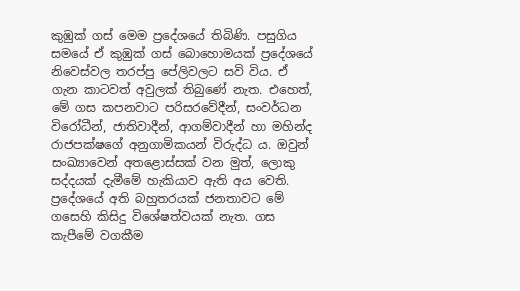කුඹුක් ගස් මෙම ප්‍රදේශයේ තිබිණි. පසුගිය සමයේ ඒ කුඹුක් ගස් බොහොමයක් ප්‍රදේශයේ නිවෙස්වල තරප්පු පේලිවලට සවි විය. ඒ ගැන කාටවත් අවුලක් තිබුණේ නැත. එහෙත්, මේ ගස කපනවාට පරිසරවේදීන්, සංවර්ධන විරෝධීන්, ජාතිවාදීන්, ආගම්වාදීන් හා මහින්ද රාජපක්ෂගේ අනුගාමිකයන් විරුද්ධ ය. ඔවුන් සංඛ්‍යාවෙන් අතළොස්සක් වන මුත්, ලොකු සද්දයක් දැමීමේ හැකියාව ඇති අය වෙති. ප්‍රදේශයේ අති බහුතරයක් ජනතාවට මේ ගසෙහි කිසිදු විශේෂත්වයක් නැත. ගස කැපීමේ වගකීම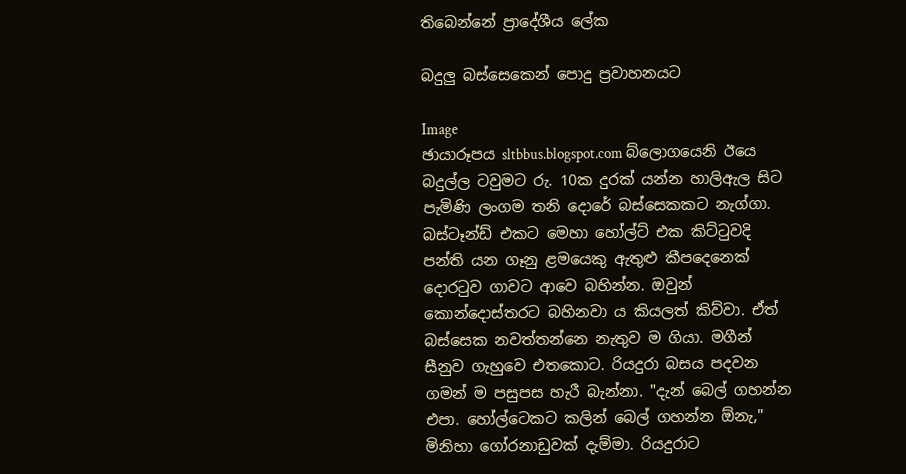තිබෙන්නේ ප්‍රාදේශීය ලේක

බදුලු බස්සෙකෙන් පොදු ප්‍රවාහනයට

Image
ඡායාරූපය sltbbus.blogspot.com බ්ලොගයෙනි ඊයෙ බදුල්ල ටවුමට රු. 10ක දුරක් යන්න හාලිඇල සිට පැමිණි ලංගම තනි දොරේ බස්සෙකකට නැග්ගා. බස්ටෑන්ඩ් එකට මෙහා හෝල්ට් එක කිට්ටුවදි පන්ති යන ගෑනු ළමයෙකු ඇතුළු කීපදෙනෙක් දොරටුව ගාවට ආවෙ බහින්න. ඔවුන් කොන්දොස්තරට බහිනවා ය කියලත් කිව්වා. ඒත් බස්සෙක නවත්තන්නෙ නැතුව ම ගියා. මගීන් සීනුව ගැහුවෙ එතකොට. රියදුරා බසය පදවන ගමන් ම පසුපස හැරී බැන්නා. "දැන් බෙල් ගහන්න එපා. හෝල්ටෙකට කලින් බෙල් ගහන්න ඕනැ," මිනිහා ගෝරනාඩුවක් දැම්මා. රියදුරාට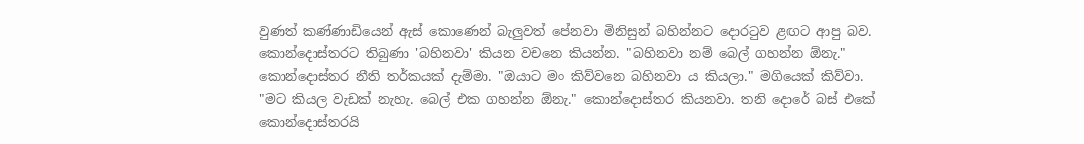වුණත් කණ්ණාඩියෙන් ඇස් කොණෙන් බැලුවත් පේනවා මිනිසුන් බහින්නට දොරටුව ළඟට ආපු බව. කොන්දොස්තරට තිබුණා 'බහිනවා' කියන වචනෙ කියන්න. "බහිනවා නම් බෙල් ගහන්න ඕනැ." කොන්දොස්තර නීති තර්කයක් දැම්මා. "ඔයාට මං කිව්වනෙ බහිනවා ය කියලා." මගියෙක් කිව්වා. "මට කියල වැඩක් නැහැ. බෙල් එක ගහන්න ඕනැ." කොන්දොස්තර කියනවා. තනි දොරේ බස් එකේ කොන්දොස්තරයි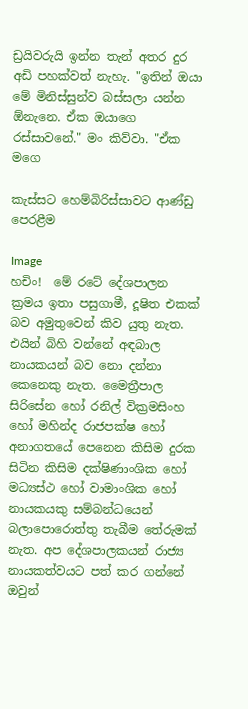ඩ්‍රයිවරුයි ඉන්න තැන් අතර දුර අඩි පහක්වත් නැහැ. "ඉතින් ඔයා මේ මිනිස්සුන්ව බස්සලා යන්න ඕනැනෙ. ඒක ඔයාගෙ රස්සාවනේ." මං කිව්වා. "ඒක මගෙ

කැස්සට හෙම්බිරිස්සාවට ආණ්ඩු පෙරළීම

Image
හචිං!  මේ රටේ දේශපාලන ක්‍රමය ඉතා පසුගාමී, දූෂිත එකක් බව අමුතුවෙන් කිව යුතු නැත. එයින් බිහි වන්නේ අඳබාල නායකයන් බව නො දන්නා කෙනෙකු නැත. මෛත්‍රීපාල සිරිසේන හෝ රනිල් වික්‍රමසිංහ හෝ මහින්ද රාජපක්ෂ හෝ අනාගතයේ පෙනෙන කිසිම දුරක සිටින කිසිම දක්ෂිණාංශික හෝ මධ්‍යස්ථ හෝ වාමාංශික හෝ නායකයකු සම්බන්ධයෙන් බලාපොරොත්තු තැබීම තේරුමක් නැත. අප දේශපාලකයන් රාජ්‍ය නායකත්වයට පත් කර ගන්නේ ඔවුන්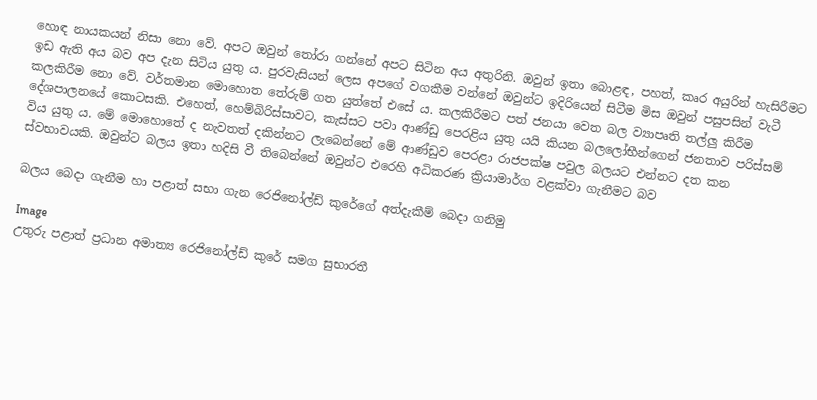හොඳ නායකයන් නිසා නො වේ. අපට ඔවුන් තෝරා ගන්නේ අපට සිටින අය අතුරිනි. ඔවුන් ඉතා බොළඳ, පහත්, කෘර අයුරින් හැසිරීමට ඉඩ ඇති අය බව අප දැන සිටිය යුතු ය. පුරවැසියන් ලෙස අපගේ වගකීම වන්නේ ඔවුන්ට ඉදිරියෙන් සිටීම මිස ඔවුන් පසුපසින් වැටී කලකිරීම නො වේ. වර්තමාන මොහොත තේරුම් ගත යුත්තේ එසේ ය. කලකිරීමට පත් ජනයා වෙත බල ව්‍යාපෘති තල්ලු කිරීම දේශපාලනයේ කොටසකි. එහෙත්, හෙම්බිරිස්සාවට, කැස්සට පවා ආණ්ඩු පෙරළිය යුතු යයි කියන බලලෝභීන්ගෙන් ජනතාව පරිස්සම් විය යුතු ය. මේ මොහොතේ ද නැවතත් දකින්නට ලැබෙන්නේ මේ ආණ්ඩුව පෙරළා රාජපක්ෂ පවුල බලයට එන්නට දත කන ස්වභාවයකි. ඔවුන්ට බලය ඉතා හදිසි වී තිබෙන්නේ ඔවුන්ට එරෙහි අධිකරණ ක්‍රියාමාර්ග වළක්වා ගැනීමට බව

බලය බෙදා ගැනීම හා පළාත් සභා ගැන රෙජිනෝල්ඩ් කුරේගේ අත්දැකීම් බෙදා ගනිමු

Image
උතුරු පළාත් ප්‍රධාන අමාත්‍ය රෙජිනෝල්ඩ් කුරේ සමග සුභාරතී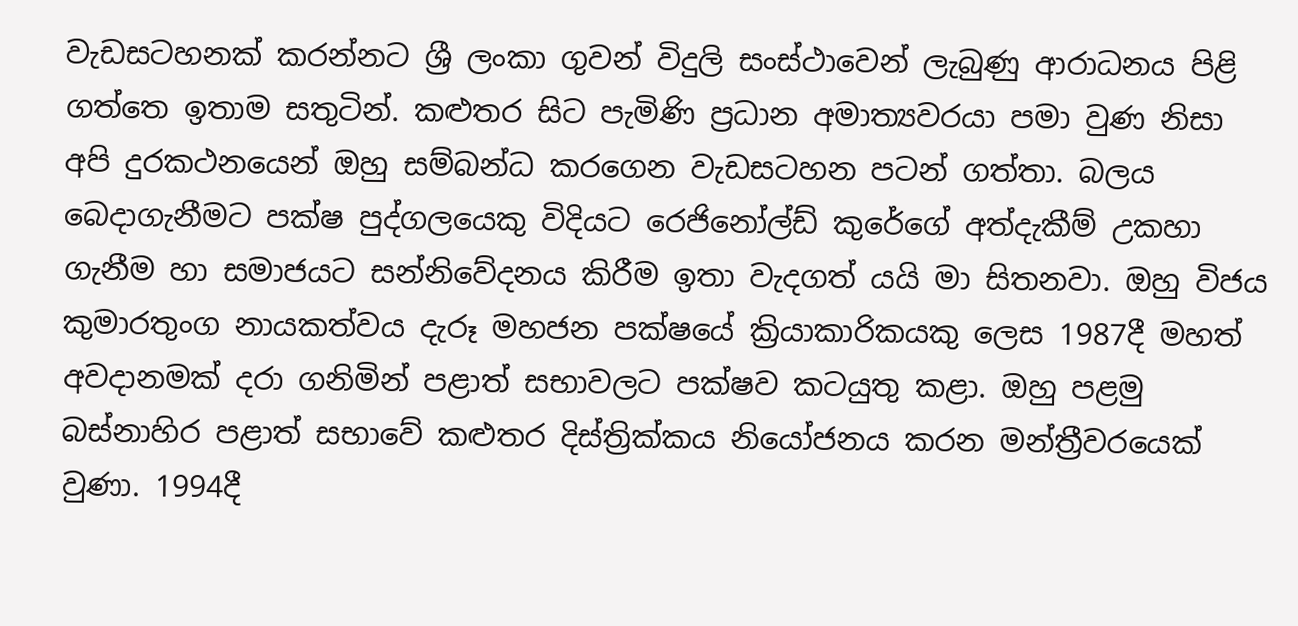වැඩසටහනක් කරන්නට ශ්‍රී ලංකා ගුවන් විදුලි සංස්ථාවෙන් ලැබුණු ආරාධනය පිළි ගත්තෙ ඉතාම සතුටින්. කළුතර සිට පැමිණි ප්‍රධාන අමාත්‍යවරයා පමා වුණ නිසා අපි දුරකථනයෙන් ඔහු සම්බන්ධ කරගෙන වැඩසටහන පටන් ගත්තා. බලය බෙදාගැනීමට පක්ෂ පුද්ගලයෙකු විදියට රෙජිනෝල්ඩ් කුරේගේ අත්දැකීම් උකහා ගැනීම හා සමාජයට සන්නිවේදනය කිරීම ඉතා වැදගත් යයි මා සිතනවා. ඔහු විජය කුමාරතුංග නායකත්වය දැරූ මහජන පක්ෂයේ ක්‍රියාකාරිකයකු ලෙස 1987දී මහත් අවදානමක් දරා ගනිමින් පළාත් සභාවලට පක්ෂව කටයුතු කළා. ඔහු පළමු බස්නාහිර පළාත් සභාවේ කළුතර දිස්ත්‍රික්කය නියෝජනය කරන මන්ත්‍රීවරයෙක් වුණා. 1994දී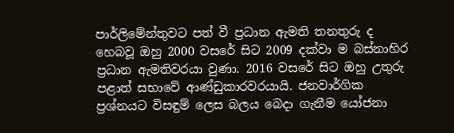පාර්ලිමේන්තුවට පත් වී ප්‍රධාන ඇමති තනතුරු ද හෙබවූ ඔහු 2000 වසරේ සිට 2009 දක්වා ම බස්නාහිර ප්‍රධාන ඇමතිවරයා වුණා. 2016 වසරේ සිට ඔහු උතුරු පළාත් සභාවේ ආණ්ඩුකාරවරයායි. ජනවාර්ගික ප්‍රශ්නයට විසඳුම් ලෙස බලය බෙදා ගැනීම යෝජනා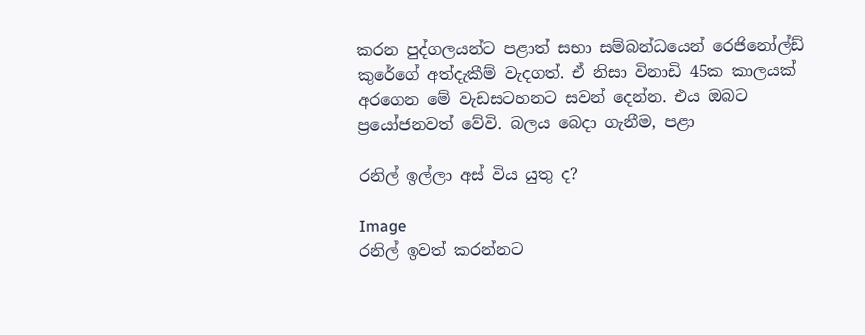කරන පුද්ගලයන්ට පළාත් සභා සම්බන්ධයෙන් රෙජිනෝල්ඩ් කුරේගේ අත්දැකීම් වැදගත්. ඒ නිසා විනාඩි 45ක කාලයක් අරගෙන මේ වැඩසටහනට සවන් දෙන්න. එය ඔබට ප්‍රයෝජනවත් වේවි. බලය බෙදා ගැනීම, පළා

රනිල් ඉල්ලා අස් විය යුතු ද?

Image
රනිල් ඉවත් කරන්නට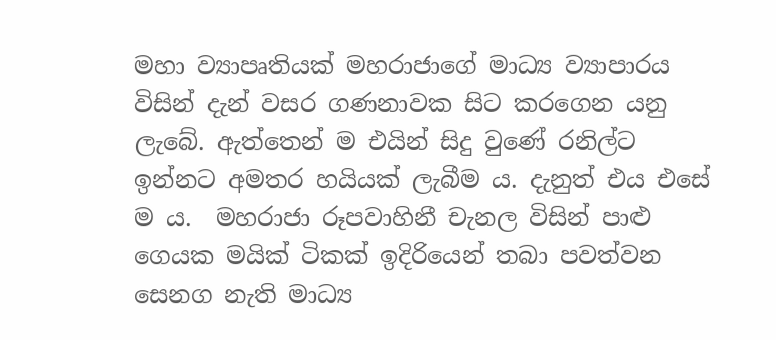මහා ව්‍යාපෘතියක් මහරාජාගේ මාධ්‍ය ව්‍යාපාරය විසින් දැන් වසර ගණනාවක සිට කරගෙන යනු ලැබේ. ඇත්තෙන් ම එයින් සිදු වුණේ රනිල්ට ඉන්නට අමතර හයියක් ලැබීම ය. දැනුත් එය එසේ ම ය.  මහරාජා රූපවාහිනී චැනල විසින් පාළු ගෙයක මයික් ටිකක් ඉදිරියෙන් තබා පවත්වන සෙනග නැති මාධ්‍ය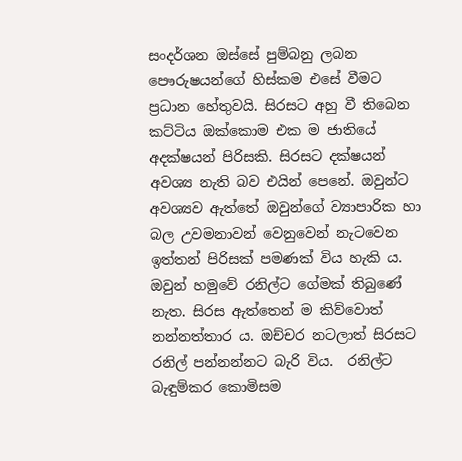සංදර්ශන ඔස්සේ පුම්බනු ලබන පෞරුෂයන්ගේ හිස්කම එසේ වීමට ප්‍රධාන හේතුවයි. සිරසට අහු වී තිබෙන කට්ටිය ඔක්කොම එක ම ජාතියේ අදක්ෂයන් පිරිසකි. සිරසට දක්ෂයන් අවශ්‍ය නැති බව එයින් පෙනේ. ඔවුන්ට අවශ්‍යව ඇත්තේ ඔවුන්ගේ ව්‍යාපාරික හා බල උවමනාවන් වෙනුවෙන් නැටවෙන ඉත්තන් පිරිසක් පමණක් විය හැකි ය. ඔවුන් හමුවේ රනිල්ට ගේමක් තිබුණේ නැත. සිරස ඇත්තෙන් ම කිව්වොත් නන්නත්තාර ය. ඔච්චර නටලාත් සිරසට රනිල් පන්නන්නට බැරි විය.  රනිල්ට බැඳුම්කර කොමිසම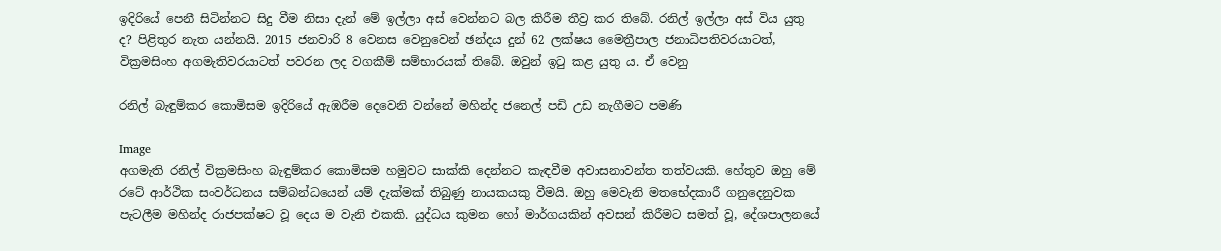ඉදිරියේ පෙනී සිටින්නට සිදු වීම නිසා දැන් මේ ඉල්ලා අස් වෙන්නට බල කිරීම තීව්‍ර කර තිබේ. රනිල් ඉල්ලා අස් විය යුතු ද? පිළිතුර නැත යන්නයි. 2015 ජනවාරි 8 වෙනස වෙනුවෙන් ඡන්දය දුන් 62 ලක්ෂය මෛත්‍රීපාල ජනාධිපතිවරයාටත්, වික්‍රමසිංහ අගමැතිවරයාටත් පවරන ලද වගකීම් සම්භාරයක් තිබේ. ඔවුන් ඉටු කළ යුතු ය. ඒ වෙනු

රනිල් බැඳුම්කර කොමිසම ඉදිරියේ ඇඹරීම දෙවෙනි වන්නේ මහින්ද ජනෙල් පඩි උඩ නැගීමට පමණි

Image
අගමැති රනිල් වික්‍රමසිංහ බැඳුම්කර කොමිසම හමුවට සාක්කි දෙන්නට කැඳවීම අවාසනාවන්ත තත්වයකි. හේතුව ඔහු මේ රටේ ආර්ථික සංවර්ධනය සම්බන්ධයෙන් යම් දැක්මක් තිබුණු නායකයකු වීමයි. ඔහු මෙවැනි මතභේදකාරී ගනුදෙනුවක පැටලීම මහින්ද රාජපක්ෂට වූ දෙය ම වැනි එකකි. යුද්ධය කුමන හෝ මාර්ගයකින් අවසන් කිරීමට සමත් වූ, දේශපාලනයේ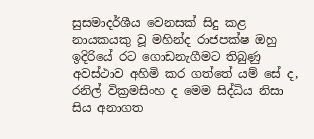සුසමාදර්ශීය වෙනසක් සිදු කළ නායකයකු වූ මහින්ද රාජපක්ෂ ඔහු ඉදිරියේ රට ගොඩනැගීමට තිබුණු අවස්ථාව අහිමි කර ගත්තේ යම් සේ ද, රනිල් වික්‍රමසිංහ ද මෙම සිද්ධිය නිසා සිය අනාගත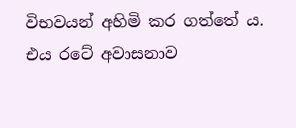විභවයන් අහිමි කර ගත්තේ ය. එය රටේ අවාසනාව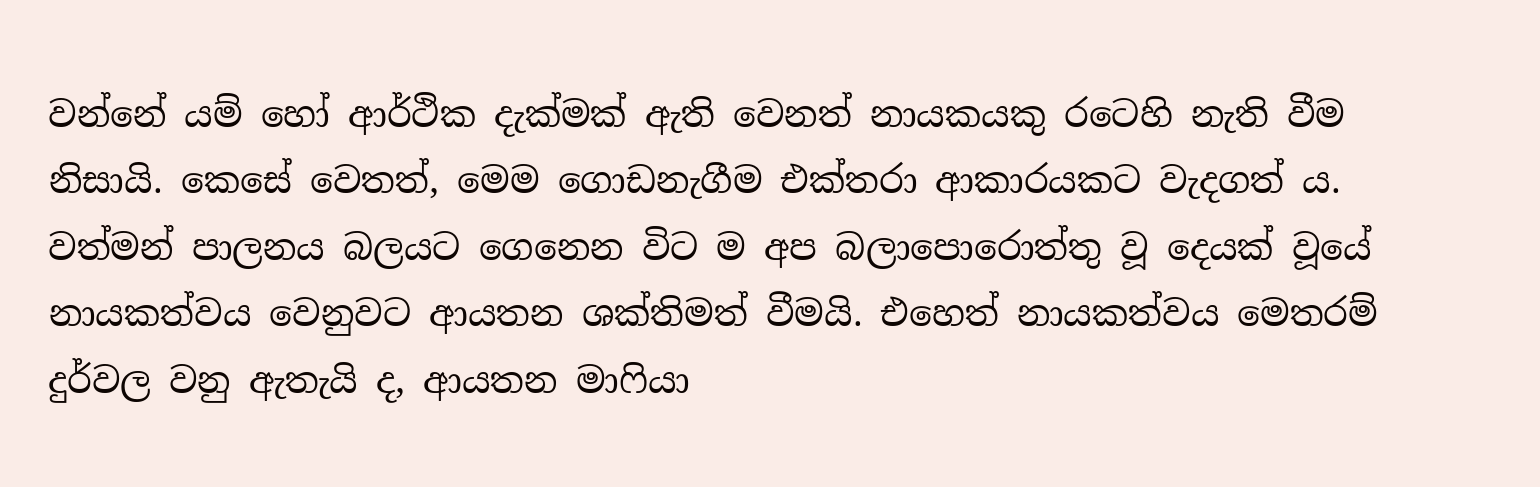වන්නේ යම් හෝ ආර්ථික දැක්මක් ඇති වෙනත් නායකයකු රටෙහි නැති වීම නිසායි. කෙසේ වෙතත්, මෙම ගොඩනැගීම එක්තරා ආකාරයකට වැදගත් ය. වත්මන් පාලනය බලයට ගෙනෙන විට ම අප බලාපොරොත්තු වූ දෙයක් වූයේ නායකත්වය වෙනුවට ආයතන ශක්තිමත් වීමයි. එහෙත් නායකත්වය මෙතරම් දුර්වල වනු ඇතැයි ද, ආයතන මාෆියා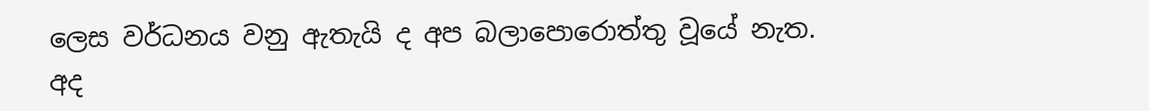ලෙස වර්ධනය වනු ඇතැයි ද අප බලාපොරොත්තු වූයේ නැත. අද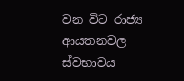වන විට රාජ්‍ය ආයතනවල ස්වභාවය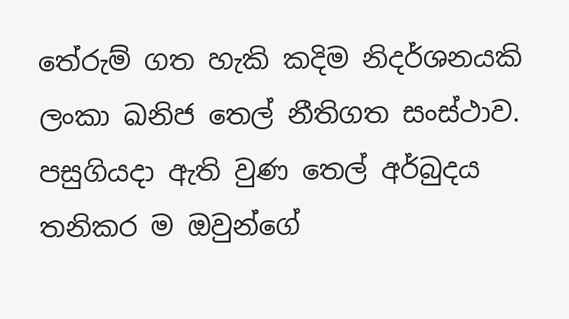තේරුම් ගත හැකි කදිම නිදර්ශනයකි ලංකා ඛනිජ තෙල් නීතිගත සංස්ථාව. පසුගියදා ඇති වුණ තෙල් අර්බුදය තනිකර ම ඔවුන්ගේ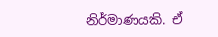නිර්මාණයකි. ඒ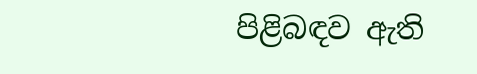පිළිබඳව ඇති